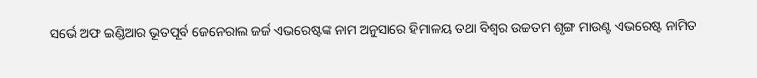ସର୍ଭେ ଅଫ ଇଣ୍ଡିଆର ଭୂତପୂର୍ବ ଜେନେରାଲ ଜର୍ଜ ଏଭରେଷ୍ଟଙ୍କ ନାମ ଅନୁସାରେ ହିମାଳୟ ତଥା ବିଶ୍ୱର ଉଚ୍ଚତମ ଶୃଙ୍ଗ ମାଉଣ୍ଟ ଏଭରେଷ୍ଟ ନାମିତ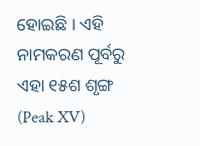ହୋଇଛି । ଏହି ନାମକରଣ ପୂର୍ବରୁ ଏହା ୧୫ଶ ଶୃଙ୍ଗ (Peak XV)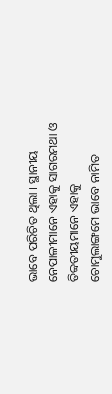ଭାବେ ପରିଚିତ ଥିଲା । ସ୍ଥାନୀୟ ନେପାଳୀମାନେ ଏହାକୁ ସାଗରମଥା ଓ ତିବ୍ୱତୀୟମାନେ ଏହାକୁ ଚୋମୁଲାଙ୍ଗମେ ଭାବେ ନାମିତ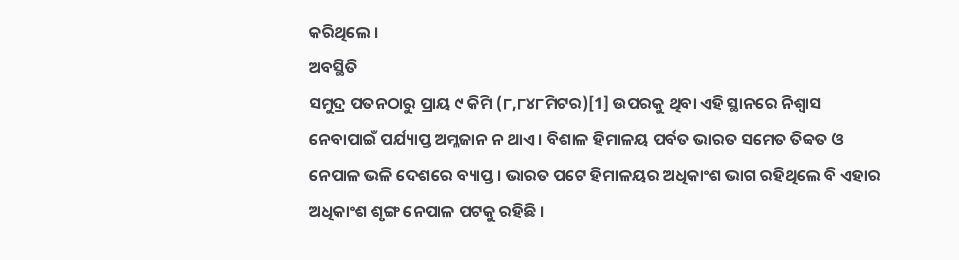କରିଥିଲେ ।
ଅବସ୍ଥିତି
ସମୁଦ୍ର ପତନଠାରୁ ପ୍ରାୟ ୯ କିମି (୮,୮୪୮ମିଟର)[1] ଉପରକୁ ଥିବା ଏହି ସ୍ଥାନରେ ନିଶ୍ୱାସ ନେବାପାଇଁ ପର୍ଯ୍ୟାପ୍ତ ଅମ୍ଳଜାନ ନ ଥାଏ । ବିଶାଳ ହିମାଳୟ ପର୍ବତ ଭାରତ ସମେତ ତିବ୍ୱତ ଓ ନେପାଳ ଭଳି ଦେଶରେ ବ୍ୟାପ୍ତ । ଭାରତ ପଟେ ହିମାଳୟର ଅଧିକାଂଶ ଭାଗ ରହିଥିଲେ ବି ଏହାର ଅଧିକାଂଶ ଶୃଙ୍ଗ ନେପାଳ ପଟକୁ ରହିଛି ।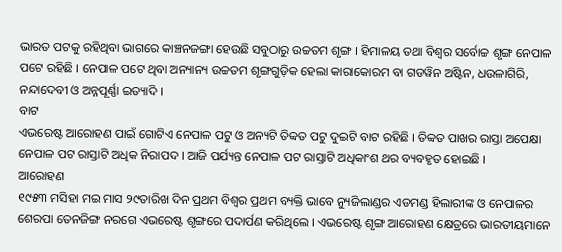ଭାରତ ପଟକୁ ରହିଥିବା ଭାଗରେ କାଞ୍ଚନଜଙ୍ଗା ହେଉଛି ସବୁଠାରୁ ଉଚ୍ଚତମ ଶୃଙ୍ଗ । ହିମାଳୟ ତଥା ବିଶ୍ୱର ସର୍ବୋଚ୍ଚ ଶୃଙ୍ଗ ନେପାଳ ପଟେ ରହିଛି । ନେପାଳ ପଟେ ଥିବା ଅନ୍ୟାନ୍ୟ ଉଚ୍ଚତମ ଶୃଙ୍ଗଗୁଡ଼ିକ ହେଲା କାରାକୋରମ ବା ଗଡୱିନ ଅଷ୍ଟିନ, ଧଉଳାଗିରି, ନନ୍ଦାଦେବୀ ଓ ଅନ୍ନପୂର୍ଣ୍ଣା ଇତ୍ୟାଦି ।
ବାଟ
ଏଭରେଷ୍ଟ ଆରୋହଣ ପାଇଁ ଗୋଟିଏ ନେପାଳ ପଟୁ ଓ ଅନ୍ୟଟି ତିବ୍ୱତ ପଟୁ ଦୁଇଟି ବାଟ ରହିଛି । ତିବ୍ୱତ ପାଖର ରାସ୍ତା ଅପେକ୍ଷା ନେପାଳ ପଟ ରାସ୍ତାଟି ଅଧିକ ନିରାପଦ । ଆଜି ପର୍ଯ୍ୟନ୍ତ ନେପାଳ ପଟ ରାସ୍ତାଟି ଅଧିକାଂଶ ଥର ବ୍ୟବହୃତ ହୋଇଛି ।
ଆରୋହଣ
୧୯୫୩ ମସିହା ମଇ ମାସ ୨୯ତାରିଖ ଦିନ ପ୍ରଥମ ବିଶ୍ୱର ପ୍ରଥମ ବ୍ୟକ୍ତି ଭାବେ ନ୍ୟୁଜିଲାଣ୍ଡର ଏଡମଣ୍ଡ ହିଲାରୀଙ୍କ ଓ ନେପାଳର ଶେରପା ତେନଜିଙ୍ଗ ନରଗେ ଏଭରେଷ୍ଟ ଶୃଙ୍ଗରେ ପଦାର୍ପଣ କରିଥିଲେ । ଏଭରେଷ୍ଟ ଶୃଙ୍ଗ ଆରୋହଣ କ୍ଷେତ୍ରରେ ଭାରତୀୟମାନେ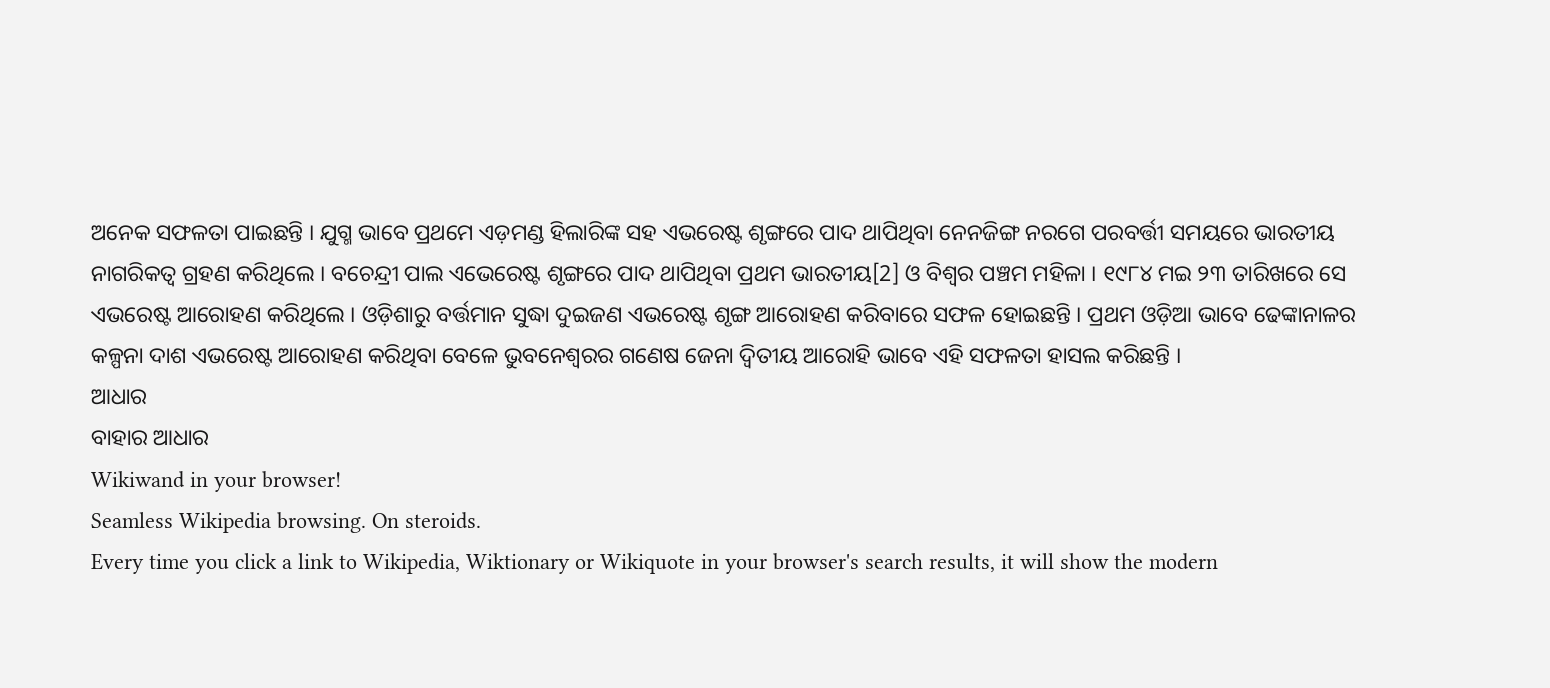ଅନେକ ସଫଳତା ପାଇଛନ୍ତି । ଯୁଗ୍ମ ଭାବେ ପ୍ରଥମେ ଏଡ଼ମଣ୍ଡ ହିଲାରିଙ୍କ ସହ ଏଭରେଷ୍ଟ ଶୃଙ୍ଗରେ ପାଦ ଥାପିଥିବା ନେନଜିଙ୍ଗ ନରଗେ ପରବର୍ତ୍ତୀ ସମୟରେ ଭାରତୀୟ ନାଗରିକତ୍ୱ ଗ୍ରହଣ କରିଥିଲେ । ବଚେନ୍ଦ୍ରୀ ପାଲ ଏଭେରେଷ୍ଟ ଶୃଙ୍ଗରେ ପାଦ ଥାପିଥିବା ପ୍ରଥମ ଭାରତୀୟ[2] ଓ ବିଶ୍ୱର ପଞ୍ଚମ ମହିଳା । ୧୯୮୪ ମଇ ୨୩ ତାରିଖରେ ସେ ଏଭରେଷ୍ଟ ଆରୋହଣ କରିଥିଲେ । ଓଡ଼ିଶାରୁ ବର୍ତ୍ତମାନ ସୁଦ୍ଧା ଦୁଇଜଣ ଏଭରେଷ୍ଟ ଶୃଙ୍ଗ ଆରୋହଣ କରିବାରେ ସଫଳ ହୋଇଛନ୍ତି । ପ୍ରଥମ ଓଡ଼ିଆ ଭାବେ ଢେଙ୍କାନାଳର କଳ୍ପନା ଦାଶ ଏଭରେଷ୍ଟ ଆରୋହଣ କରିଥିବା ବେଳେ ଭୁବନେଶ୍ୱରର ଗଣେଷ ଜେନା ଦ୍ୱିତୀୟ ଆରୋହି ଭାବେ ଏହି ସଫଳତା ହାସଲ କରିଛନ୍ତି ।
ଆଧାର
ବାହାର ଆଧାର
Wikiwand in your browser!
Seamless Wikipedia browsing. On steroids.
Every time you click a link to Wikipedia, Wiktionary or Wikiquote in your browser's search results, it will show the modern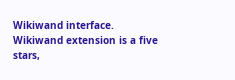Wikiwand interface.
Wikiwand extension is a five stars,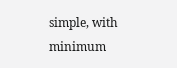simple, with minimum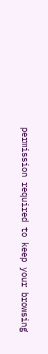permission required to keep your browsing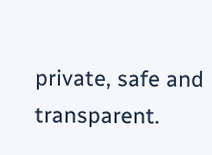private, safe and transparent.